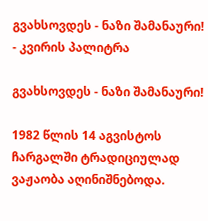გვახსოვდეს - ნაზი შამანაური! - კვირის პალიტრა

გვახსოვდეს - ნაზი შამანაური!

1982 წლის 14 აგვისტოს ჩარგალში ტრადიციულად ვაჟაობა აღინიშნებოდა.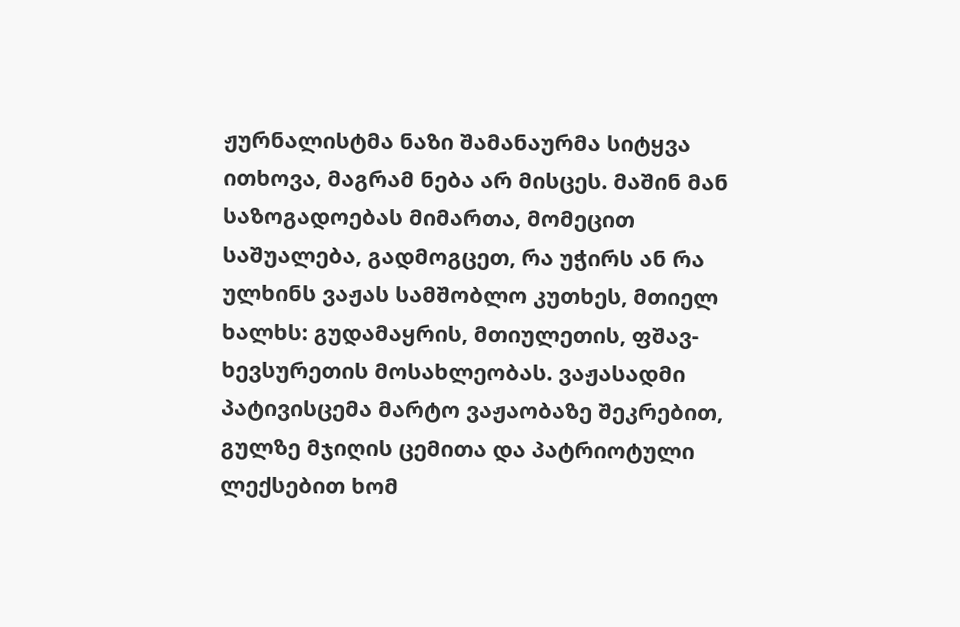ჟურნალისტმა ნაზი შამანაურმა სიტყვა ითხოვა, მაგრამ ნება არ მისცეს. მაშინ მან საზოგადოებას მიმართა, მომეცით საშუალება, გადმოგცეთ, რა უჭირს ან რა ულხინს ვაჟას სამშობლო კუთხეს, მთიელ ხალხს: გუდამაყრის, მთიულეთის, ფშავ-ხევსურეთის მოსახლეობას. ვაჟასადმი პატივისცემა მარტო ვაჟაობაზე შეკრებით, გულზე მჯიღის ცემითა და პატრიოტული ლექსებით ხომ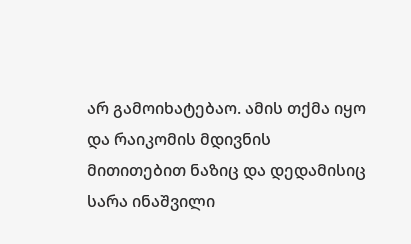არ გამოიხატებაო. ამის თქმა იყო და რაიკომის მდივნის მითითებით ნაზიც და დედამისიც სარა ინაშვილი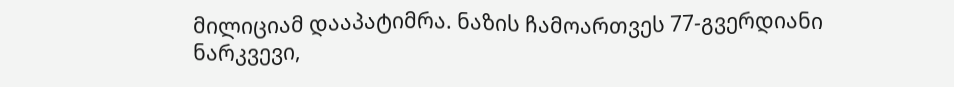მილიციამ დააპატიმრა. ნაზის ჩამოართვეს 77-გვერდიანი ნარკვევი,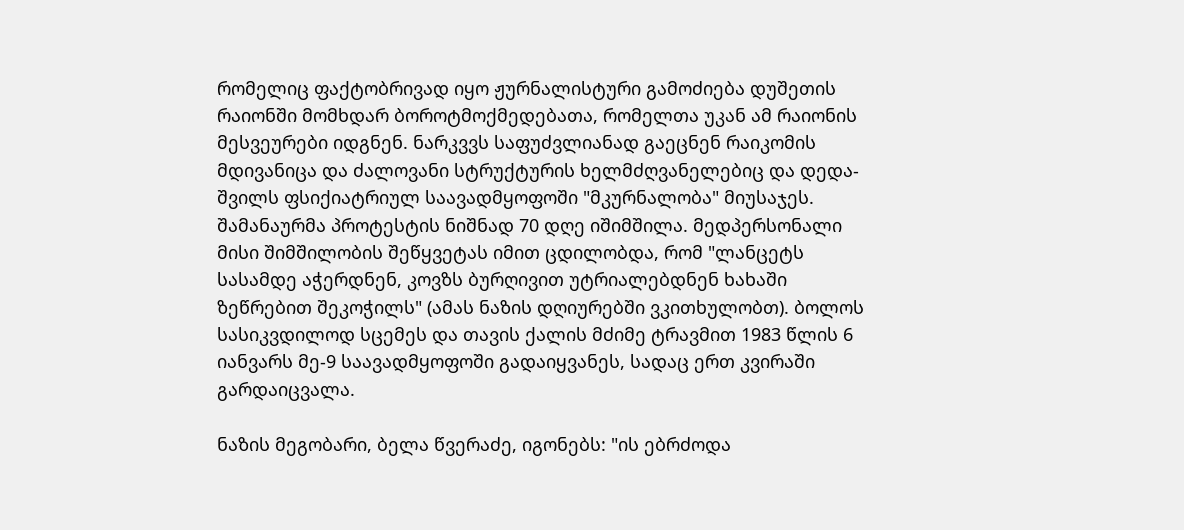რომელიც ფაქტობრივად იყო ჟურნალისტური გამოძიება დუშეთის რაიონში მომხდარ ბოროტმოქმედებათა, რომელთა უკან ამ რაიონის მესვეურები იდგნენ. ნარკვვს საფუძვლიანად გაეცნენ რაიკომის მდივანიცა და ძალოვანი სტრუქტურის ხელმძღვანელებიც და დედა-შვილს ფსიქიატრიულ საავადმყოფოში "მკურნალობა" მიუსაჯეს. შამანაურმა პროტესტის ნიშნად 70 დღე იშიმშილა. მედპერსონალი მისი შიმშილობის შეწყვეტას იმით ცდილობდა, რომ "ლანცეტს სასამდე აჭერდნენ, კოვზს ბურღივით უტრიალებდნენ ხახაში ზეწრებით შეკოჭილს" (ამას ნაზის დღიურებში ვკითხულობთ). ბოლოს სასიკვდილოდ სცემეს და თავის ქალის მძიმე ტრავმით 1983 წლის 6 იანვარს მე-9 საავადმყოფოში გადაიყვანეს, სადაც ერთ კვირაში გარდაიცვალა.

ნაზის მეგობარი, ბელა წვერაძე, იგონებს: "ის ებრძოდა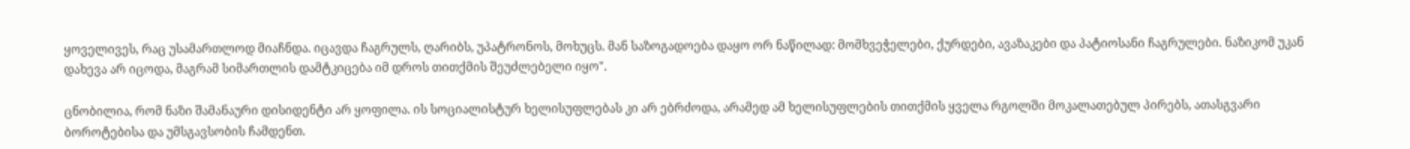ყოველივეს, რაც უსამართლოდ მიაჩნდა. იცავდა ჩაგრულს, ღარიბს, უპატრონოს, მოხუცს. მან საზოგადოება დაყო ორ ნაწილად: მომხვეჭელები, ქურდები, ავაზაკები და პატიოსანი ჩაგრულები. ნაზიკომ უკან დახევა არ იცოდა, მაგრამ სიმართლის დამტკიცება იმ დროს თითქმის შეუძლებელი იყო".

ცნობილია, რომ ნაზი შამანაური დისიდენტი არ ყოფილა. ის სოციალისტურ ხელისუფლებას კი არ ებრძოდა, არამედ ამ ხელისუფლების თითქმის ყველა რგოლში მოკალათებულ პირებს, ათასგვარი ბოროტებისა და უმსგავსობის ჩამდენთ.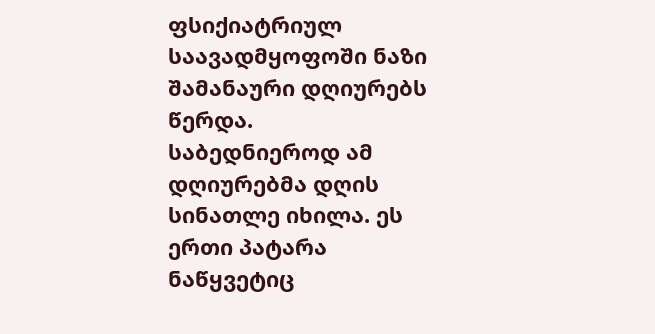ფსიქიატრიულ საავადმყოფოში ნაზი შამანაური დღიურებს წერდა. საბედნიეროდ ამ დღიურებმა დღის სინათლე იხილა. ეს ერთი პატარა ნაწყვეტიც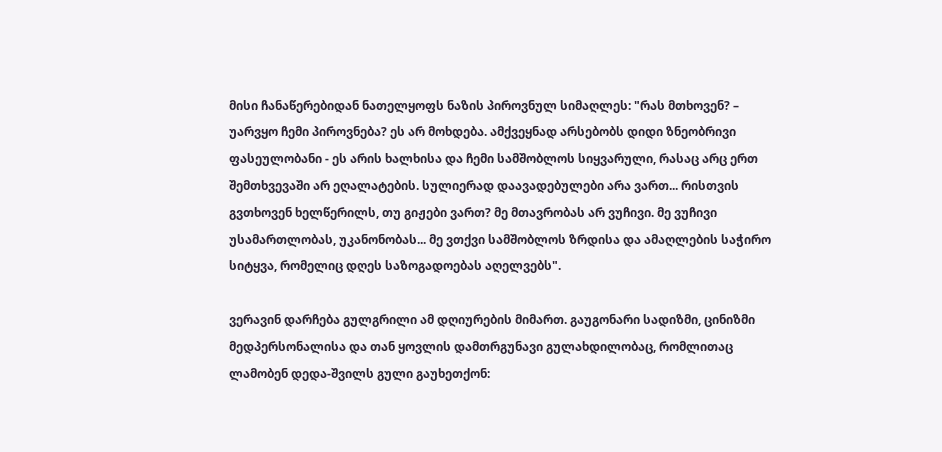მისი ჩანაწერებიდან ნათელყოფს ნაზის პიროვნულ სიმაღლეს: "რას მთხოვენ? – უარვყო ჩემი პიროვნება? ეს არ მოხდება. ამქვეყნად არსებობს დიდი ზნეობრივი ფასეულობანი - ეს არის ხალხისა და ჩემი სამშობლოს სიყვარული, რასაც არც ერთ შემთხვევაში არ ეღალატების. სულიერად დაავადებულები არა ვართ... რისთვის გვთხოვენ ხელწერილს, თუ გიჟები ვართ? მე მთავრობას არ ვუჩივი. მე ვუჩივი უსამართლობას, უკანონობას... მე ვთქვი სამშობლოს ზრდისა და ამაღლების საჭირო სიტყვა, რომელიც დღეს საზოგადოებას აღელვებს".

ვერავინ დარჩება გულგრილი ამ დღიურების მიმართ. გაუგონარი სადიზმი, ცინიზმი მედპერსონალისა და თან ყოვლის დამთრგუნავი გულახდილობაც, რომლითაც ლამობენ დედა-შვილს გული გაუხეთქონ: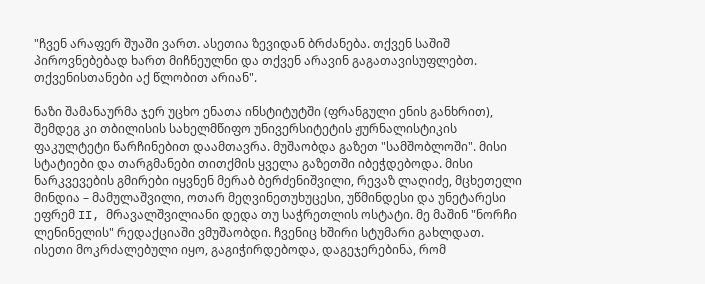"ჩვენ არაფერ შუაში ვართ. ასეთია ზევიდან ბრძანება. თქვენ საშიშ პიროვნებებად ხართ მიჩნეულნი და თქვენ არავინ გაგათავისუფლებთ. თქვენისთანები აქ წლობით არიან".

ნაზი შამანაურმა ჯერ უცხო ენათა ინსტიტუტში (ფრანგული ენის განხრით), შემდეგ კი თბილისის სახელმწიფო უნივერსიტეტის ჟურნალისტიკის ფაკულტეტი წარჩინებით დაამთავრა. მუშაობდა გაზეთ "სამშობლოში". მისი სტატიები და თარგმანები თითქმის ყველა გაზეთში იბეჭდებოდა. მისი ნარკვევების გმირები იყვნენ მერაბ ბერძენიშვილი, რევაზ ლაღიძე, მცხეთელი მინდია – მამულაშვილი, ოთარ მეღვინეთუხუცესი, უწმინდესი და უნეტარესი ეფრემ II, მრავალშვილიანი დედა თუ საჭრეთლის ოსტატი. მე მაშინ "ნორჩი ლენინელის" რედაქციაში ვმუშაობდი. ჩვენიც ხშირი სტუმარი გახლდათ. ისეთი მოკრძალებული იყო, გაგიჭირდებოდა, დაგეჯერებინა, რომ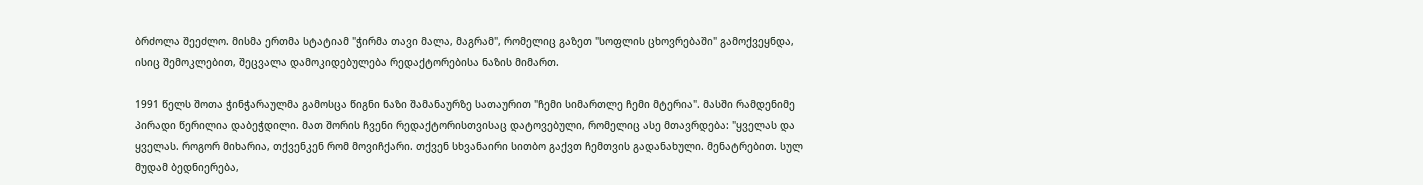ბრძოლა შეეძლო. მისმა ერთმა სტატიამ "ჭირმა თავი მალა, მაგრამ", რომელიც გაზეთ "სოფლის ცხოვრებაში" გამოქვეყნდა, ისიც შემოკლებით, შეცვალა დამოკიდებულება რედაქტორებისა ნაზის მიმართ.

1991 წელს შოთა ჭინჭარაულმა გამოსცა წიგნი ნაზი შამანაურზე სათაურით "ჩემი სიმართლე ჩემი მტერია". მასში რამდენიმე პირადი წერილია დაბეჭდილი. მათ შორის ჩვენი რედაქტორისთვისაც დატოვებული, რომელიც ასე მთავრდება: "ყველას და ყველას. როგორ მიხარია, თქვენკენ რომ მოვიჩქარი. თქვენ სხვანაირი სითბო გაქვთ ჩემთვის გადანახული. მენატრებით. სულ მუდამ ბედნიერება,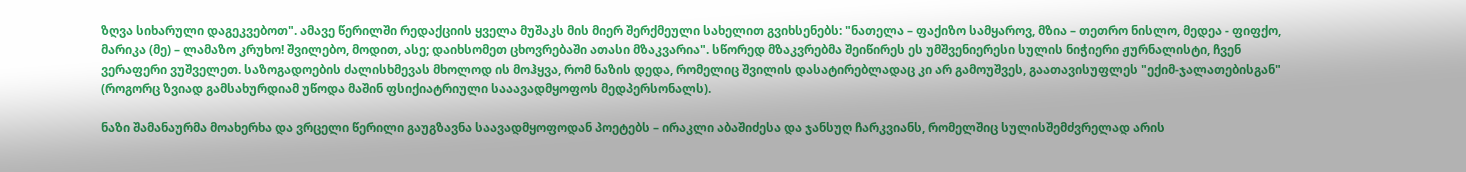ზღვა სიხარული დაგეკვებოთ". ამავე წერილში რედაქციის ყველა მუშაკს მის მიერ შერქმეული სახელით გვიხსენებს: "ნათელა – ფაქიზო სამყაროვ, მზია – თეთრო ნისლო, მედეა - ფიფქო, მარიკა (მე) – ლამაზო კრუხო! შვილებო, მოდით, ასე; დაიხსომეთ ცხოვრებაში ათასი მზაკვარია". სწორედ მზაკვრებმა შეიწირეს ეს უმშვენიერესი სულის ნიჭიერი ჟურნალისტი, ჩვენ ვერაფერი ვუშველეთ. საზოგადოების ძალისხმევას მხოლოდ ის მოჰყვა, რომ ნაზის დედა, რომელიც შვილის დასატირებლადაც კი არ გამოუშვეს, გაათავისუფლეს "ექიმ-ჯალათებისგან" (როგორც ზვიად გამსახურდიამ უწოდა მაშინ ფსიქიატრიული სააავადმყოფოს მედპერსონალს).

ნაზი შამანაურმა მოახერხა და ვრცელი წერილი გაუგზავნა საავადმყოფოდან პოეტებს – ირაკლი აბაშიძესა და ჯანსუღ ჩარკვიანს, რომელშიც სულისშემძვრელად არის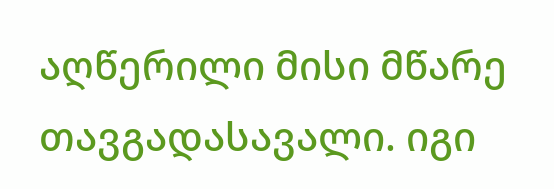აღწერილი მისი მწარე თავგადასავალი. იგი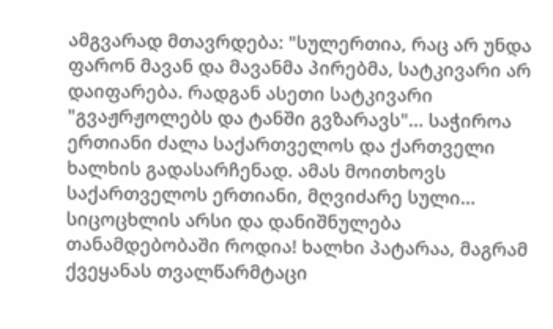ამგვარად მთავრდება: "სულერთია, რაც არ უნდა ფარონ მავან და მავანმა პირებმა, სატკივარი არ დაიფარება. რადგან ასეთი სატკივარი "გვაჟრჟოლებს და ტანში გვზარავს"... საჭიროა ერთიანი ძალა საქართველოს და ქართველი ხალხის გადასარჩენად. ამას მოითხოვს საქართველოს ერთიანი, მღვიძარე სული... სიცოცხლის არსი და დანიშნულება თანამდებობაში როდია! ხალხი პატარაა, მაგრამ ქვეყანას თვალწარმტაცი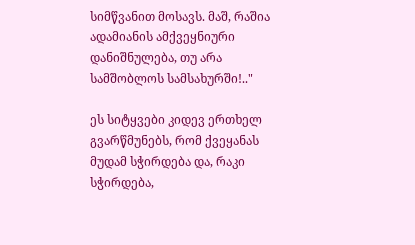სიმწვანით მოსავს. მაშ, რაშია ადამიანის ამქვეყნიური დანიშნულება, თუ არა სამშობლოს სამსახურში!.."

ეს სიტყვები კიდევ ერთხელ გვარწმუნებს, რომ ქვეყანას მუდამ სჭირდება და, რაკი სჭირდება,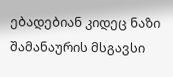ებადებიან კიდეც ნაზი შამანაურის მსგავსი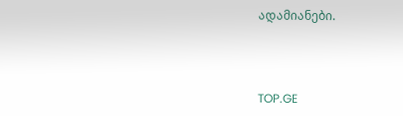ადამიანები.



TOP.GE